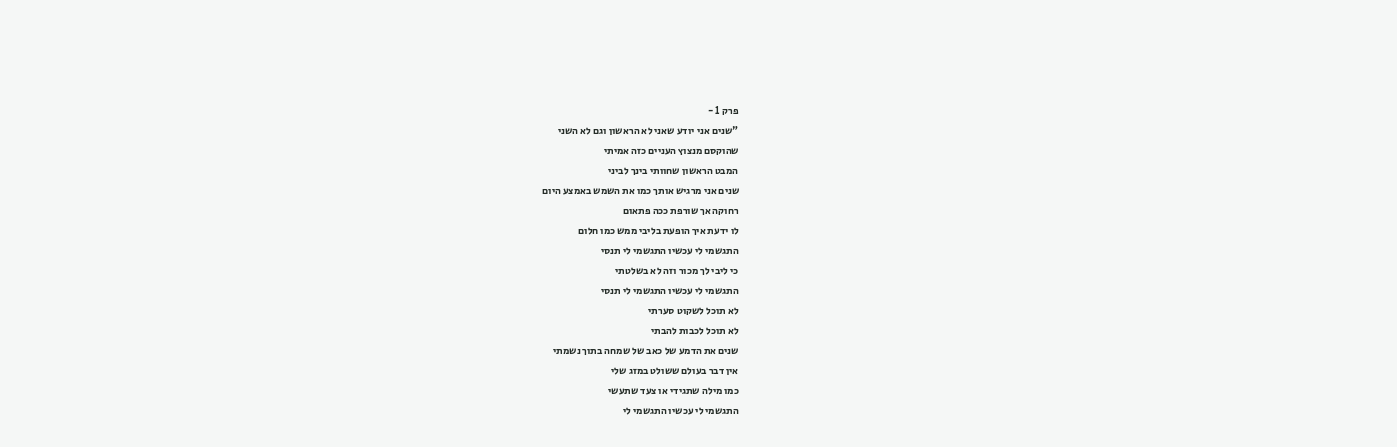פרק 1 -
"שנים אני יודע שאני לא הראשון וגם לא השני
שהוקסם מנצוץ העניים כזה אמיתי
המבט הראשון שחוותי בינך לביני
שנים אני מרגיש אותך כמו את השמש באמצע היום
רחוקה אך שורפת ככה פתאום
לו ידעת איך הופעת בליבי ממש כמו חלום
התגשמי לי עכשיו התגשמי לי תנסי
כי ליבי לך מכור וזה לא בשלטתי
התגשמי לי עכשיו התגשמי לי תנסי
לא תוכל לשקוט סערתי
לא תוכל לכבות להבתי
שנים את הדמע של כאב של שמחה בתוך נשמתי
אין דבר בעולם ששולט במזג שלי
כמו מילה שתגידי או צעד שתעשי
התגשמי לי עכשיו התגשמי לי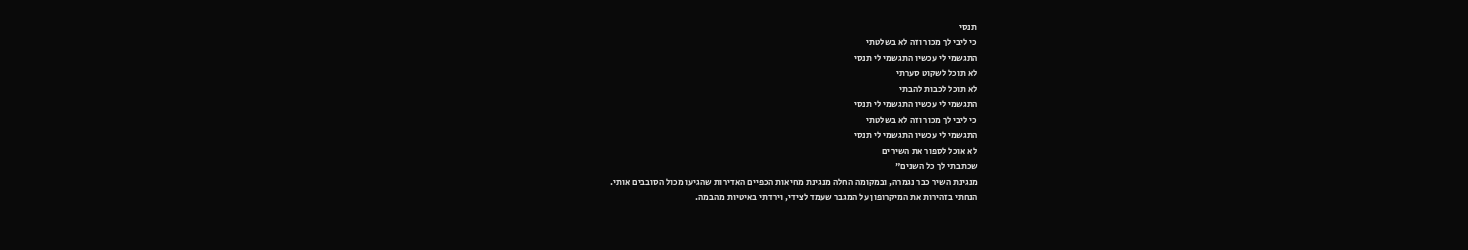תנסי
כי ליבי לך מכור וזה לא בשלטתי
התגשמי לי עכשיו התגשמי לי תנסי
לא תוכל לשקוט סערתי
לא תוכל לכבות להבתי
התגשמי לי עכשיו התגשמי לי תנסי
כי ליבי לך מכור וזה לא בשלטתי
התגשמי לי עכשיו התגשמי לי תנסי
לא אוכל לספור את השירים
שכתבתי לך כל השנים"
מנגינת השיר כבר נגמרה, ובמקומה החלה מנגינת מחיאות הכפיים האדירות שהגיעו מכול הסובבים אותי.
הנחתי בזהירות את המיקרופון על המגבר שעמד לצידי, וירדתי באיטיות מהבמה.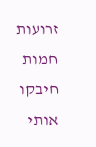זרועות חמות חיבקו אותי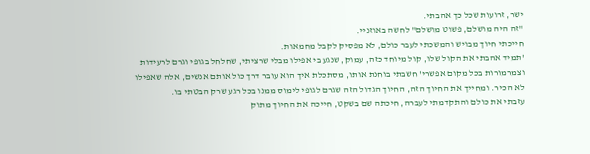ישר, זרועות שכל כך אהבתי.
"זה היה מושלם, פשוט מושלם" לחשה באוזניי.
חייכתי חיוך מבויש והמשכתי לעבר כולם, לא מפסיק לקבל מחמאות.
'תמיד אהבתי את הקול שלו, קול מיוחד כזה, עמוק, שנגע בי אפילו מבלי שרציתי, שחלחל בגופי וגרם לרעידות וצמרמורות בכל מקום אפשרי' חשבתי בוחנת אותו, מסתכלת איך הוא עובר דרך כול אותם אנשים, אלה שאפילו לא הכיר. ומחייך את החיוך הזה, החיוך הגדול הזה שגרם לגופי לימוס ממנו בכל רגע שרק הבטתי בו.
עזבתי את כולם והתקדמתי לעברה, חיכתה שם בשקט, חייכה את החיוך מתוק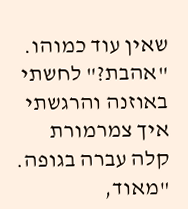שאין עוד כמוהו.
"אהבת?" לחשתי באוזנה והרגשתי איך צמרמורת קלה עברה בגופה.
"מאוד,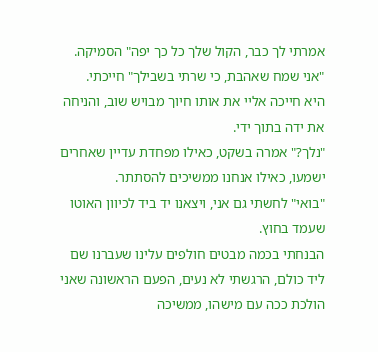אמרתי לך כבר, הקול שלך כל כך יפה" הסמיקה.
"אני שמח שאהבת, כי שרתי בשבילך" חייכתי.
היא חייכה אליי את אותו חיוך מבויש שוב, והניחה את ידה בתוך ידי.
"נלך?" אמרה בשקט, כאילו מפחדת עדיין שאחרים ישמעו, כאילו אנחנו ממשיכים להסתתר.
"בואי" לחשתי גם אני, ויצאנו יד ביד לכיוון האוטו שעמד בחוץ.
הבנחתי בכמה מבטים חולפים עלינו שעברנו שם ליד כולם, הרגשתי לא נעים, הפעם הראשונה שאני הולכת ככה עם מישהו, ממשיכה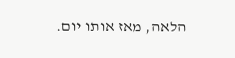הלאה, מאז אותו יום.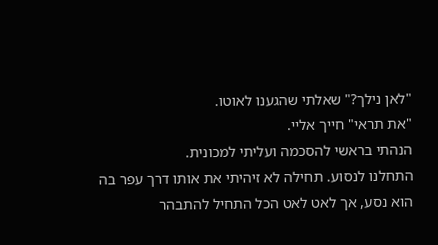"לאן נילך?" שאלתי שהגענו לאוטו.
"את תראי" חייך אליי.
הנהתי בראשי להסכמה ועליתי למכונית.
התחלנו לנסוע. תחילה לא זיהיתי את אותו דרך עפר בה הוא נסע, אך לאט לאט הכל התחיל להתבהר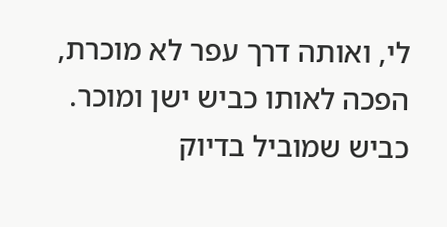לי, ואותה דרך עפר לא מוכרת, הפכה לאותו כביש ישן ומוכר.
כביש שמוביל בדיוק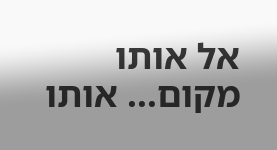אל אותו מקום... אותו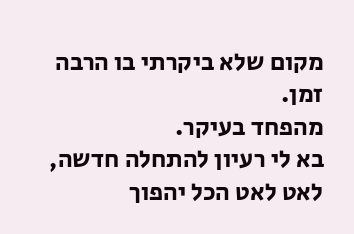מקום שלא ביקרתי בו הרבה זמן.
מהפחד בעיקר.
בא לי רעיון להתחלה חדשה,
לאט לאט הכל יהפוך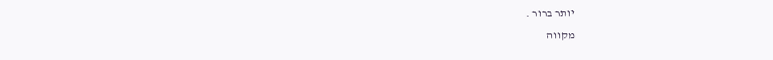יותר ברור .
מקווה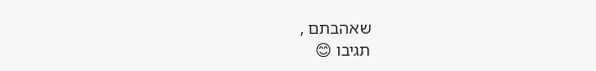שאהבתם ,
תגיבו 😊